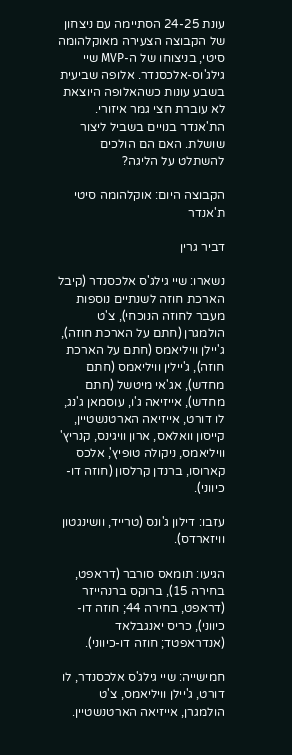עונת 24-25 הסתיימה עם ניצחון של הקבוצה הצעירה מאוקלהומה סיטי, בניצוחו של ה-MVP שיי גילג'וס-אלכסנדר. אלופה שביעית בשבע עונות כשהאלופה היוצאת לא עוברת חצי גמר איזורי. הת'אנדר בנויים בשביל ליצור שושלת. האם הם הולכים להשתלט על הליגה?

הקבוצה היום: אוקלהומה סיטי ת'אנדר

דביר גרין

נשארו: שיי גילג'ס אלכסנדר (קיבל הארכת חוזה לשנתיים נוספות מעבר לחוזה הנוכחי), צ'ט הולמגרן (חתם על הארכת חוזה), ג'יילן וויליאמס (חתם על הארכת חוזה), ג'יילין וויליאמס (חתם מחדש), אג'אי מיטשל (חתם מחדש), אייזיאה ג'ו, עוסמאן ג'נג, לו דורט, אייזיאה הארטנשטיין, קייסון וואלאס, ארון וויגינס, קנריץ' וויליאמס, ניקולה טופיץ', אלכס קארוסו, ברנדן קרלסון (חוזה דו-כיווני).

עזבו: דילון ג'ונס (טרייד, וושינגטון וויזארדס).

הגיעו: תומאס סורבר (דראפט, בחירה 15), ברוקס ברנהייזר (דראפט, בחירה 44; חוזה דו-כיווני), כריס יאנגבלאד (אנדראפטד; חוזה דו-כיווני).

חמישייה: שיי גילג'ס אלכסנדר, לו דורט, ג'יילן וויליאמס, צ'ט הולמגרן, אייזיאה הארטנשטיין.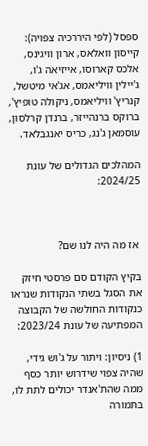ספסל (לפי היררכיה צפויה): קייסון וואלאס, ארון וויגינס, אלכס קארוסו, אייזיאה ג'ו, ג'יילין וויליאמס, אג'אי מיטשל, קנריץ' וויליאמס, ניקולה טופיץ', ברוקס ברנהייזר, ברנדן קרלסון, עוסמאן ג'נג, כריס יאנגבלאד.

המהלכים הגדולים של עונת 2024/25:



 אז מה היה לנו שם?

בקיץ הקודם סם פרסטי חיזק את הסגל בשתי הנקודות שנראו כנקודות החולשה של הקבוצה המפתיעה של עונת 2023/24:

1) ניסיון: ויתור על ג'וש גידי, שהיה צפוי שידרוש יותר כסף ממה שהת'אנדר יכולים לתת לו, בתמורה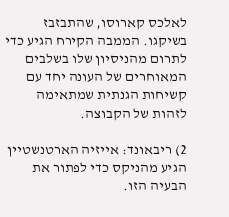לאלכס קארוסו, שהתבזבז בשיקגו. הממבה הקירח הגיע כדי לתרום מהניסיון שלו בשלבים המאוחרים של העונה יחד עם קשיחות הגנתית שמתאימה לזהות של הקבוצה.

2) ריבאונד: אייזיה הארטנשטיין הגיע מהניקס כדי לפתור את הבעיה הזו.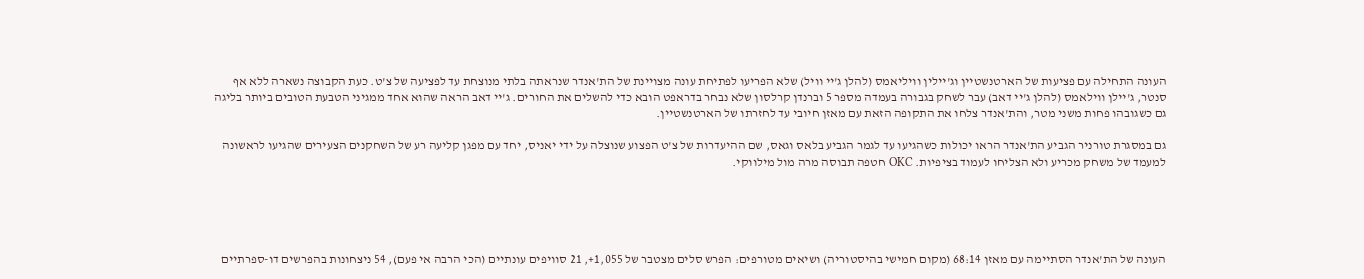העונה התחילה עם פציעות של הארטנשטיין וג'יילין וויליאמס (להלן ג'יי וויל) שלא הפריעו לפתיחת עונה מצויינת של הת'אנדר שנראתה בלתי מנוצחת עד לפציעה של צ'ט. כעת הקבוצה נשארה ללא אף סנטר, ג'יילן ווילאמס (להלן ג'יי דאב) עבר לשחק בגבורה בעמדה מספר 5 וברנדן קרלסון שלא נבחר בדראפט הובא כדי להשלים את החורים. ג'יי דאב הראה שהוא אחד ממגיני הטבעת הטובים ביותר בליגה גם כשגובהו פחות משני מטר, והת'אנדר צלחו את התקופה הזאת עם מאזן חיובי עד לחזרתו של הארטנשטיין.

גם במסגרת טורניר הגביע הת'אנדר הראו יכולות כשהגיעו עד לגמר הגביע בלאס וגאס, שם ההיעדרות של צ'ט הפצוע שנוצלה על ידי יאניס, יחד עם מפגן קליעה רע של השחקנים הצעירים שהגיעו לראשונה למעמד של משחק מכריע ולא הצליחו לעמוד בציפיות. OKC חטפה תבוסה מרה מול מילווקי.





העונה של הת'אנדר הסתיימה עם מאזן 68:14 (מקום חמישי בהיסטוריה) ושיאים מטורפים: הפרש סלים מצטבר של 1,055+, 21 סוויפים עונתיים (הכי הרבה אי פעם), 54 ניצחונות בהפרשים דו-ספרתיים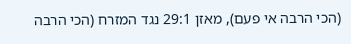(הכי הרבה אי פעם), מאזן 29:1 נגד המזרח (הכי הרבה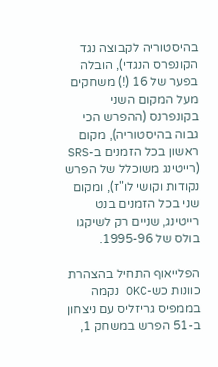בהיסטוריה לקבוצה נגד הקונפרס הנגדי), הובלה בפער של 16 (!) משחקים מעל המקום השני בקונפרנס (ההפרש הכי גבוה בהיסטוריה), מקום ראשון בכל הזמנים ב-SRS (רייטינג משוכלל של הפרש נקודות וקושי לו"ז), ומקום שני בכל הזמנים בנט רייטינג, שניים רק לשיקגו בולס של 1995-96.

הפלייאוף התחיל בהצהרת כוונות כש-OKC נקמה בממפיס גריזליס עם ניצחון ב-51 הפרש במשחק 1,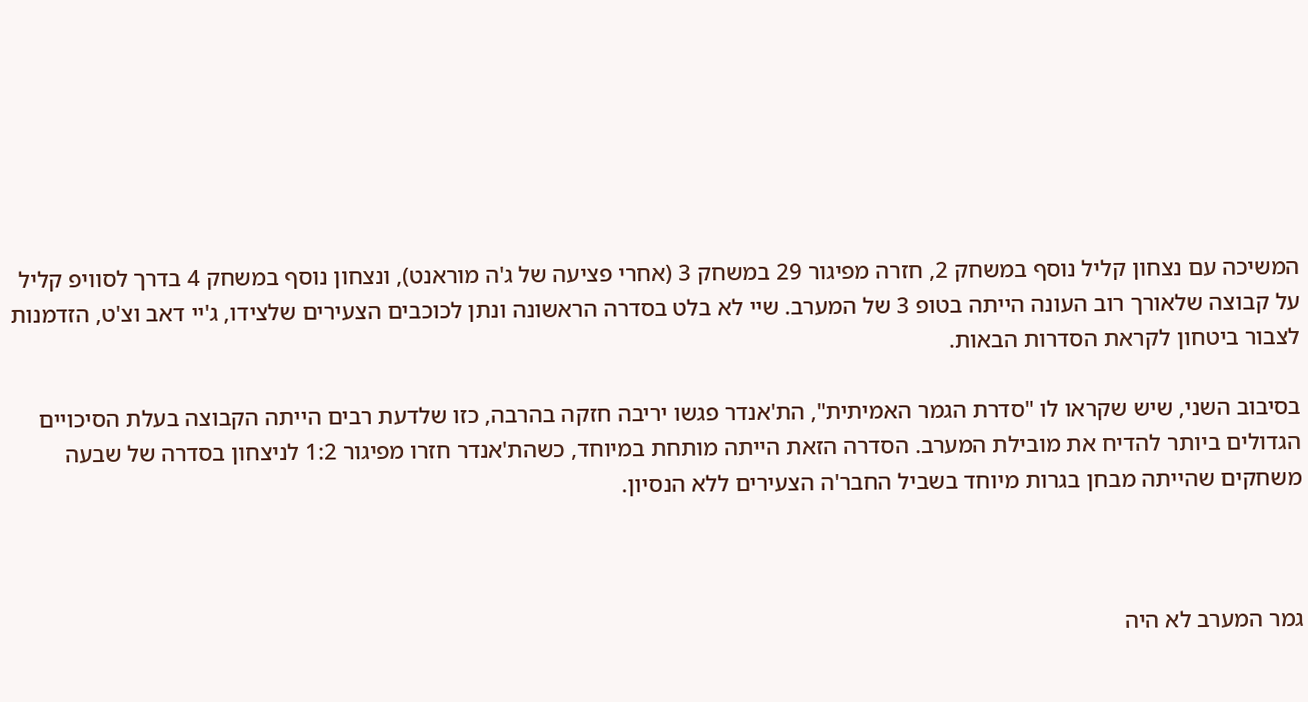המשיכה עם נצחון קליל נוסף במשחק 2, חזרה מפיגור 29 במשחק 3 (אחרי פציעה של ג'ה מוראנט), ונצחון נוסף במשחק 4 בדרך לסוויפ קליל על קבוצה שלאורך רוב העונה הייתה בטופ 3 של המערב. שיי לא בלט בסדרה הראשונה ונתן לכוכבים הצעירים שלצידו, ג'יי דאב וצ'ט, הזדמנות לצבור ביטחון לקראת הסדרות הבאות.

בסיבוב השני, שיש שקראו לו "סדרת הגמר האמיתית", הת'אנדר פגשו יריבה חזקה בהרבה, כזו שלדעת רבים הייתה הקבוצה בעלת הסיכויים הגדולים ביותר להדיח את מובילת המערב. הסדרה הזאת הייתה מותחת במיוחד, כשהת'אנדר חזרו מפיגור 1:2 לניצחון בסדרה של שבעה משחקים שהייתה מבחן בגרות מיוחד בשביל החבר'ה הצעירים ללא הנסיון.



גמר המערב לא היה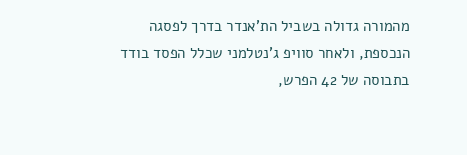מהמורה גדולה בשביל הת'אנדר בדרך לפסגה הנכספת, ולאחר סוויפ ג'נטלמני שכלל הפסד בודד בתבוסה של 42 הפרש,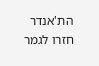הת'אנדר  חזרו לגמר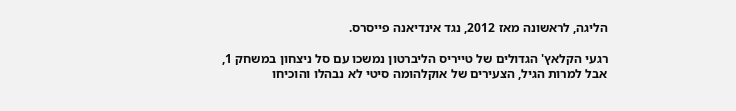הליגה, לראשונה מאז 2012, נגד אינדיאנה פייסרס.

רגעי הקלאץ' הגדולים של טייריס הליברטון נמשכו עם סל ניצחון במשחק 1, אבל למרות הגיל, הצעירים של אוקלהומה סיטי לא נבהלו והוכיחו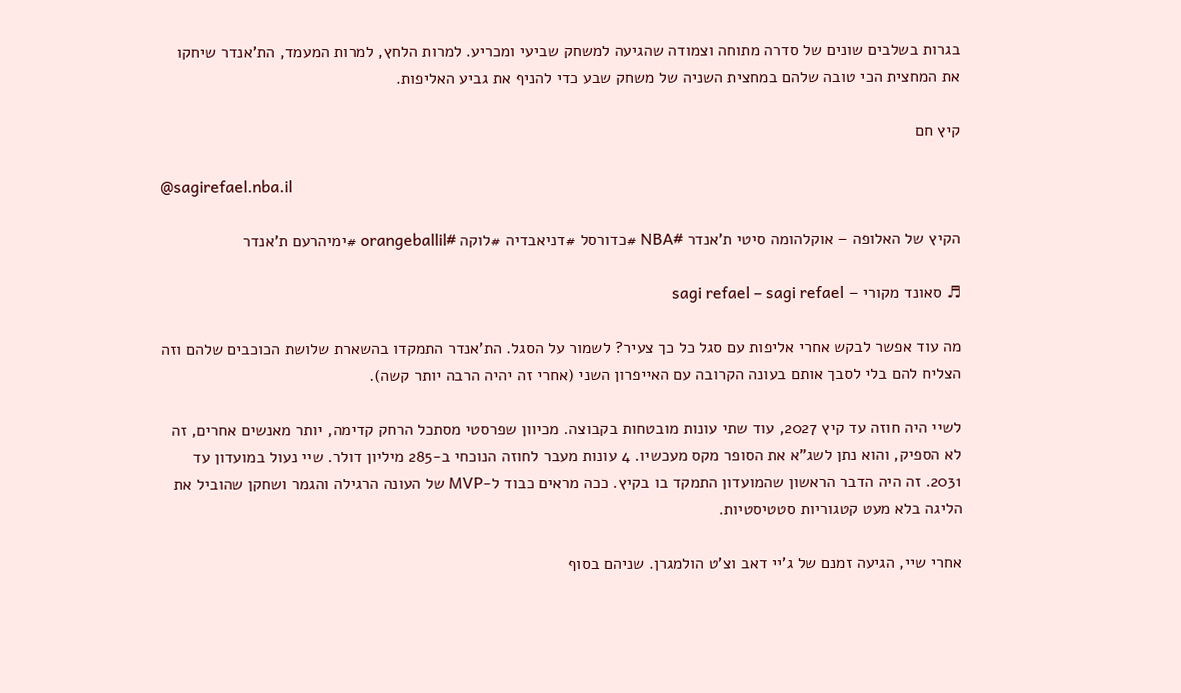בגרות בשלבים שונים של סדרה מתוחה וצמודה שהגיעה למשחק שביעי ומכריע. למרות הלחץ, למרות המעמד, הת'אנדר שיחקו את המחצית הכי טובה שלהם במחצית השניה של משחק שבע כדי להניף את גביע האליפות.

קיץ חם

@sagirefael.nba.il

הקיץ של האלופה – אוקלהומה סיטי ת'אנדר #NBA #כדורסל #דניאבדיה #לוקה #orangeballil #ימיהרעם ת'אנדר

♬ סאונד מקורי – sagi refael – sagi refael

מה עוד אפשר לבקש אחרי אליפות עם סגל כל כך צעיר? לשמור על הסגל. הת'אנדר התמקדו בהשארת שלושת הכוכבים שלהם וזה הצליח להם בלי לסבך אותם בעונה הקרובה עם האייפרון השני (אחרי זה יהיה הרבה יותר קשה).

לשיי היה חוזה עד קיץ 2027, עוד שתי עונות מובטחות בקבוצה. מכיוון שפרסטי מסתכל הרחק קדימה, יותר מאנשים אחרים, זה לא הספיק, והוא נתן לשג"א את הסופר מקס מעכשיו. 4 עונות מעבר לחוזה הנוכחי ב-285 מיליון דולר. שיי נעול במועדון עד 2031. זה היה הדבר הראשון שהמועדון התמקד בו בקיץ. ככה מראים כבוד ל-MVP של העונה הרגילה והגמר ושחקן שהוביל את הליגה בלא מעט קטגוריות סטטיסטיות.

אחרי שיי, הגיעה זמנם של ג'יי דאב וצ'ט הולמגרן. שניהם בסוף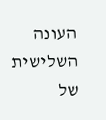העונה השלישית של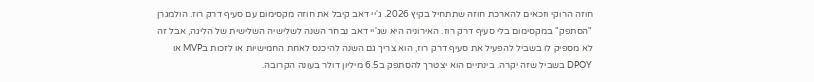חוזה הרוקי וזכאים להארכת חוזה שתתחיל בקיץ 2026. ג'יי דאב קיבל את חוזה מקסימום עם סעיף דרק רוז. הולמגרן "הסתפק" במקסימום בלי סעיף דרק רוז. האירוניה היא שג'יי דאב נבחר השנה לשלישיה השלישית של הליגה, אבל זה לא מספיק לו בשביל להפעיל את סעיף דרק רוז, הוא צריך גם השנה להיכנס לאחת החמישיות או לזכות בMVP או DPOY בשביל שזה יקרה. בינתיים הוא יצטרך להסתפק ב6.5 מיליון דולר בעונה הקרובה.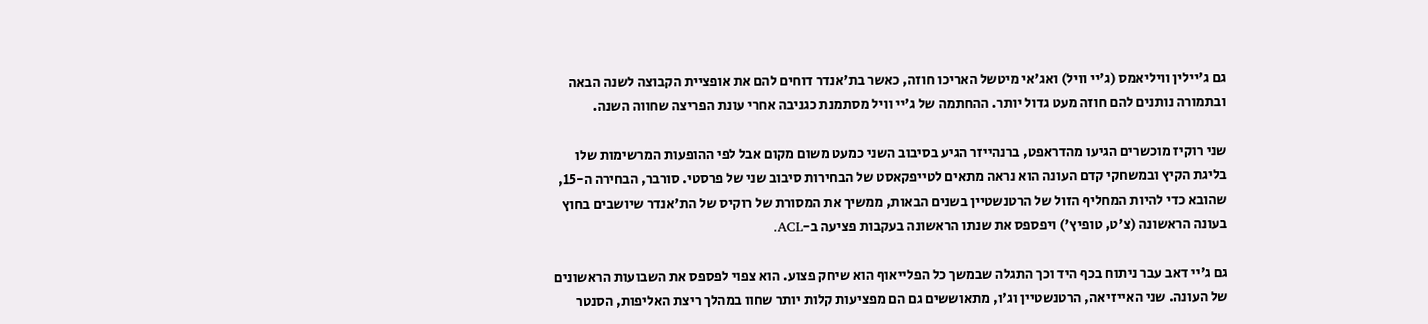גם ג'יילין וויליאמס (ג'יי וויל) ואג'אי מיטשל האריכו חוזה, כאשר בת'אנדר דוחים להם את אופציית הקבוצה לשנה הבאה ובתמורה נותנים להם חוזה מעט גדול יותר. ההחתמה של ג'יי וויל מסתמנת כגניבה אחרי עונת הפריצה שחווה השנה.

שני רוקיז מוכשרים הגיעו מהדראפט, ברנהייזר הגיע בסיבוב השני כמעט משום מקום אבל לפי ההופעות המרשימות שלו בליגת הקיץ ובמשחקי קדם העונה הוא נראה מתאים לטייפקאסט של הבחירות סיבוב שני של פרסטי. סורבר, הבחירה ה-15, שהובא כדי להיות המחליף הזול של הרטנשטיין בשנים הבאות, ממשיך את המסורת של רוקיס של הת'אנדר שיושבים בחוץ בעונה הראשונה (צ'ט, טופיץ') ויפספס את שנתו הראשונה בעקבות פציעה ב-ACL.

גם ג'יי דאב עבר ניתוח בכף היד וכך התגלה שבמשך כל הפלייאוף הוא שיחק פצוע. הוא צפוי לפספס את השבועות הראשונים של העונה. שני האייזיאה, הרטנשטיין וג'ו, מתאוששים גם הם מפציעות קלות יותר שחוו במהלך ריצת האליפות, הסנטר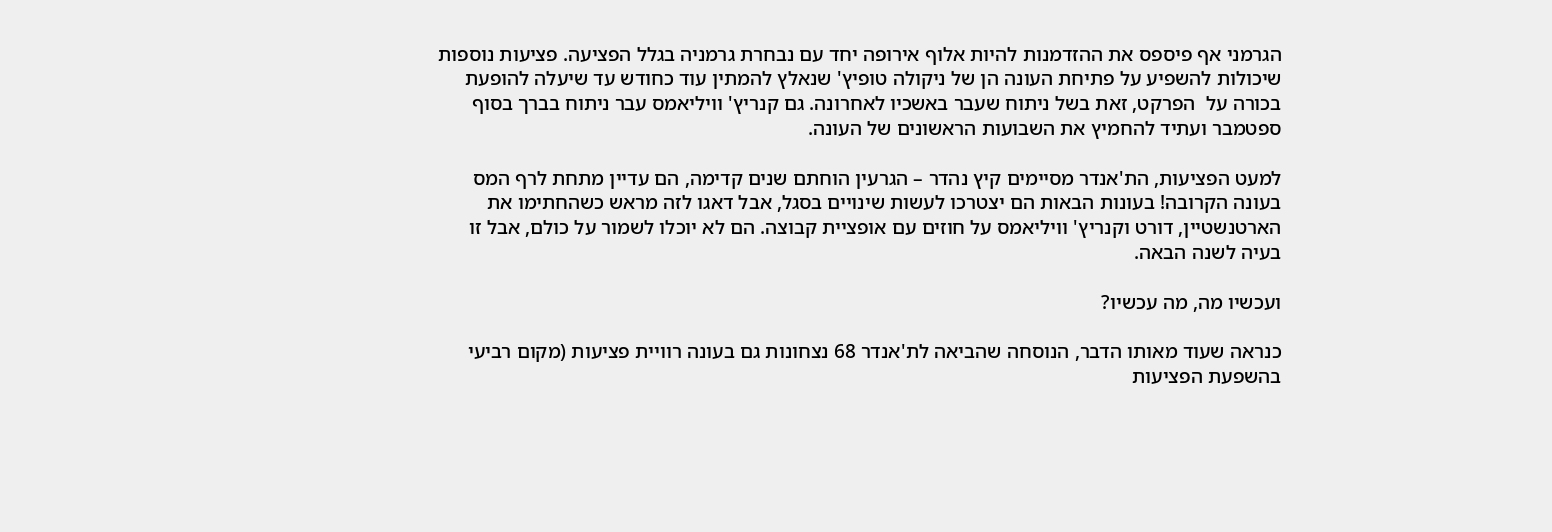הגרמני אף פיספס את ההזדמנות להיות אלוף אירופה יחד עם נבחרת גרמניה בגלל הפציעה. פציעות נוספות שיכולות להשפיע על פתיחת העונה הן של ניקולה טופיץ' שנאלץ להמתין עוד כחודש עד שיעלה להופעת בכורה על  הפרקט, זאת בשל ניתוח שעבר באשכיו לאחרונה. גם קנריץ' וויליאמס עבר ניתוח בברך בסוף ספטמבר ועתיד להחמיץ את השבועות הראשונים של העונה.

למעט הפציעות, הת'אנדר מסיימים קיץ נהדר – הגרעין הוחתם שנים קדימה, הם עדיין מתחת לרף המס בעונה הקרובה! בעונות הבאות הם יצטרכו לעשות שינויים בסגל, אבל דאגו לזה מראש כשהחתימו את הארטנשטיין, דורט וקנריץ' וויליאמס על חוזים עם אופציית קבוצה. הם לא יוכלו לשמור על כולם, אבל זו בעיה לשנה הבאה.

ועכשיו מה, מה עכשיו?

כנראה שעוד מאותו הדבר, הנוסחה שהביאה לת'אנדר 68 נצחונות גם בעונה רוויית פציעות (מקום רביעי בהשפעת הפציעות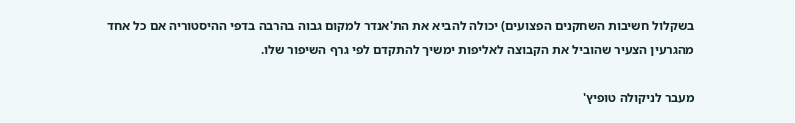בשקלול חשיבות השחקנים הפצועים) יכולה להביא את הת'אנדר למקום גבוה בהרבה בדפי ההיסטוריה אם כל אחד מהגרעין הצעיר שהוביל את הקבוצה לאליפות ימשיך להתקדם לפי גרף השיפור שלו.

מעבר לניקולה טופיץ'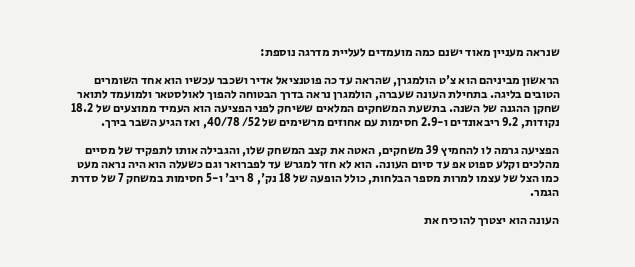שנראה מעניין מאוד ישנם כמה מועמדים לעליית מדרגה נוספת:

הראשון מביניהם הוא צ'ט הולמגרן, שהראה עד כה פוטנציאל אדיר ושכבר עכשיו הוא אחד השומרים הטובים בליגה. בתחילת העונה שעברה, הולמגרן נראה בדרך הבטוחה להפוך לאולסטאר ולמועמד לתואר שחקן ההגנה של השנה. בתשעת המשחקים המלאים ששיחק לפני הפציעה הוא העמיד ממוצעים של 18.2 נקודות, 9.2 ריבאונדים ו-2.9 חסימות עם אחוזים מרשימים של 52/ 40/78, ואז הגיע השבר בירך.

הפציעה גרמה לו להחמיץ 39 משחקים, האטה את קצב המשחק שלו, והגבילה אותו לתפקיד של מסיים מהלכים וקלע ספוט אפ עד סיום העונה. הוא לא חזר למגרש עד לפברואר וגם כשעלה הוא היה נראה מעט כמו הצל של עצמו למרות מספר הבלחות, כולל הופעה של 18 נק', 8 ריב' ו-5 חסימות במשחק 7 של סדרת הגמר.

העונה הוא יצטרך להוכיח את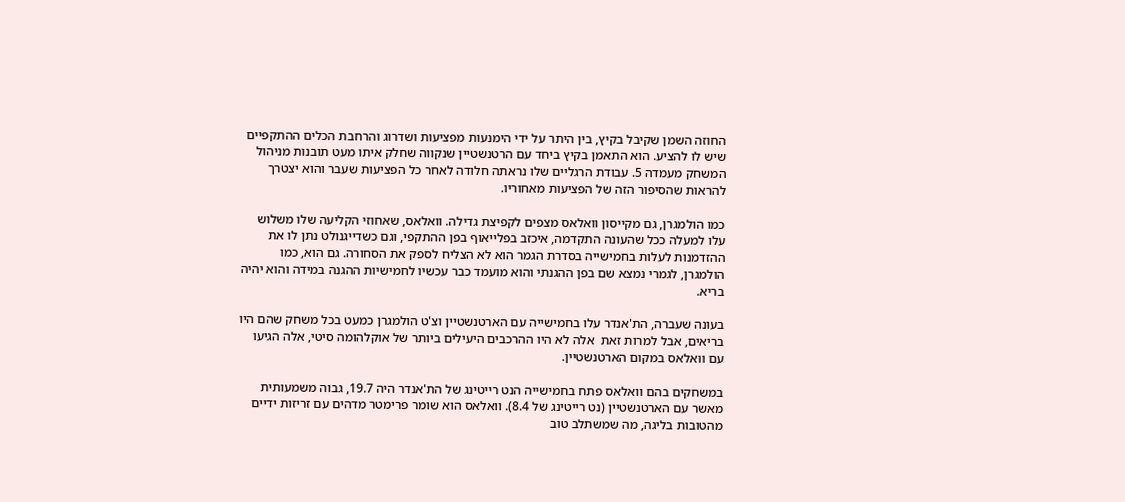החוזה השמן שקיבל בקיץ, בין היתר על ידי הימנעות מפציעות ושדרוג והרחבת הכלים ההתקפיים שיש לו להציע. הוא התאמן בקיץ ביחד עם הרטנשטיין שנקווה שחלק איתו מעט תובנות מניהול המשחק מעמדה 5. עבודת הרגליים שלו נראתה חלודה לאחר כל הפציעות שעבר והוא יצטרך להראות שהסיפור הזה של הפציעות מאחוריו.

כמו הולמגרן, גם מקייסון וואלאס מצפים לקפיצת גדילה. וואלאס, שאחוזי הקליעה שלו משלוש עלו למעלה ככל שהעונה התקדמה, איכזב בפלייאוף בפן ההתקפי, וגם כשדייגנולט נתן לו את ההזדמנות לעלות בחמישייה בסדרת הגמר הוא לא הצליח לספק את הסחורה. גם הוא, כמו הולמגרן, לגמרי נמצא שם בפן ההגנתי והוא מועמד כבר עכשיו לחמישיות ההגנה במידה והוא יהיה בריא.

בעונה שעברה, הת'אנדר עלו בחמישייה עם הארטנשטיין וצ'ט הולמגרן כמעט בכל משחק שהם היו בריאים, אבל למרות זאת  אלה לא היו ההרכבים היעילים ביותר של אוקלהומה סיטי, אלה הגיעו עם וואלאס במקום הארטנשטיין.

במשחקים בהם וואלאס פתח בחמישייה הנט רייטינג של הת'אנדר היה 19.7, גבוה משמעותית מאשר עם הארטנשטיין (נט רייטינג של 8.4). וואלאס הוא שומר פרימטר מדהים עם זריזות ידיים מהטובות בליגה, מה שמשתלב טוב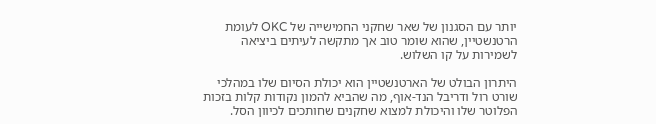יותר עם הסגנון של שאר שחקני החמישייה של OKC לעומת הרטנשטיין, שהוא שומר טוב אך מתקשה לעיתים ביציאה לשמירות על קו השלוש.

היתרון הבולט של הארטנשטיין הוא יכולת הסיום שלו במהלכי שורט רול ודריבל הנד-אוף, מה שהביא להמון נקודות קלות בזכות הפלוטר שלו והיכולת למצוא שחקנים שחותכים לכיוון הסל.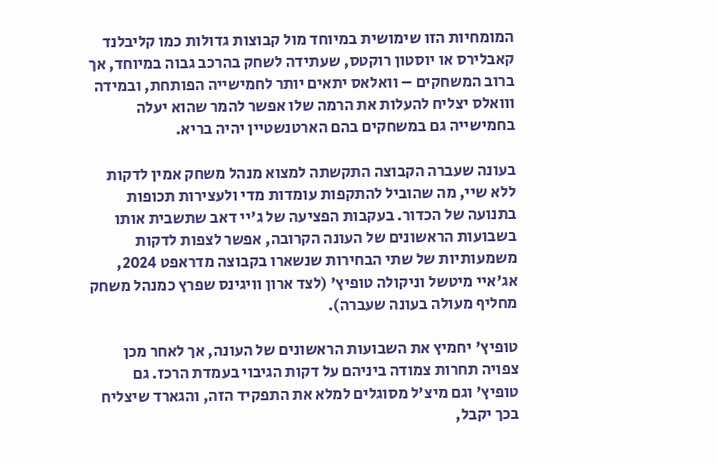המומחיות הזו שימושית במיוחד מול קבוצות גדולות כמו קליבלנד קאבלירס או יוסטון רוקטס, שעתידה לשחק בהרכב גבוה במיוחד, אך ברוב המשחקים – וואלאס יתאים יותר לחמישייה הפותחת, ובמידה ווואלס יצליח להעלות את הרמה שלו אפשר להמר שהוא יעלה בחמישייה גם במשחקים בהם הארטנשטיין יהיה בריא.

בעונה שעברה הקבוצה התקשתה למצוא מנהל משחק אמין לדקות ללא שיי, מה שהוביל להתקפות עומדות מדי ולעצירות תכופות בתנועה של הכדור. בעקבות הפציעה של ג'יי דאב שתשבית אותו בשבועות הראשונים של העונה הקרובה, אפשר לצפות לדקות משמעותיות של שתי הבחירות שנשארו בקבוצה מדראפט 2024, אג'איי מיטשל וניקולה טופיץ' (לצד ארון וויגינס שפרץ כמנהל משחק מחליף מעולה בעונה שעברה).

טופיץ' יחמיץ את השבועות הראשונים של העונה, אך לאחר מכן צפויה תחרות צמודה ביניהם על דקות הגיבוי בעמדת הרכז. גם טופיץ' וגם מיצ'ל מסוגלים למלא את התפקיד הזה, והגארד שיצליח בכך יקבל,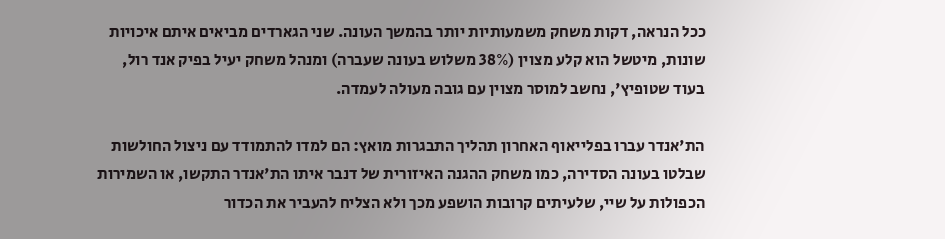ככל הנראה, דקות משחק משמעותיות יותר בהמשך העונה. שני הגארדים מביאים איתם איכויות שונות, מיטשל הוא קלע מצוין (38% משלוש בעונה שעברה) ומנהל משחק יעיל בפיק אנד רול, בעוד שטופיץ', נחשב למוסר מצוין עם גובה מעולה לעמדה.

הת'אנדר עברו בפלייאוף האחרון תהליך התבגרות מואץ: הם למדו להתמודד עם ניצול החולשות שבלטו בעונה הסדירה, כמו משחק ההגנה האיזורית של דנבר איתו הת'אנדר התקשו, או השמירות הכפולות על שיי, שלעיתים קרובות הושפע מכך ולא הצליח להעביר את הכדור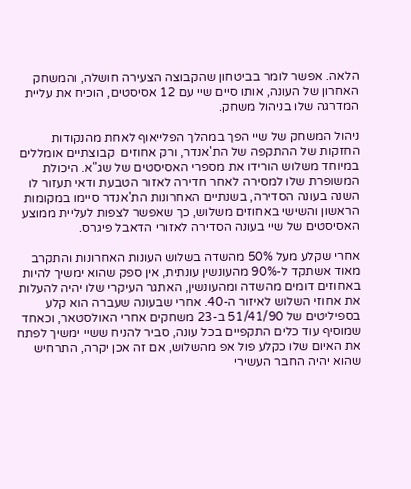הלאה. אפשר לומר בביטחון שהקבוצה הצעירה חושלה, והמשחק האחרון של העונה, אותו סיים שיי עם 12 אסיסטים, הוכיח את עליית המדרגה שלו בניהול משחק.

ניהול המשחק של שיי הפך במהלך הפלייאוף לאחת מהנקודות החזקות של ההתקפה של הת'אנדר, ורק אחוזים  קבוצתיים אומללים במיוחד משלוש הורידו את מספרי האסיסטים של שג"א. היכולת המשופרת שלו למסירה לאחר חדירה לאזור הטבעת ודאי תעזור לו השנה בעונה הסדירה, בשנתיים האחרונות הת'אנדר סיימו במקומות הראשון והשישי באחוזים משלוש, כך שאפשר לצפות לעליית ממוצע האסיסטים של שיי בעונה הסדירה לאזורי הדאבל פיגרס.

אחרי שקלע מעל 50% מהשדה בשלוש העונות האחרונות והתקרב מאוד אשתקד ל-90% מהעונשין עונתית, אין ספק שהוא ימשיך להיות באחוזים דומים מהשדה ומהעונשין, האתגר העיקרי שלו יהיה להעלות את אחוזי השלוש לאיזור ה-40. אחרי שבעונה שעברה הוא קלע בספיליטים של 51/41/90 ב-23 משחקים אחרי האולסטאר, וכאחד שמוסיף עוד כלים התקפיים בכל עונה, סביר להניח ששיי ימשיך לפתח את האיום שלו כקלע פול אפ מהשלוש, אם זה אכן יקרה, התרחיש שהוא יהיה החבר העשירי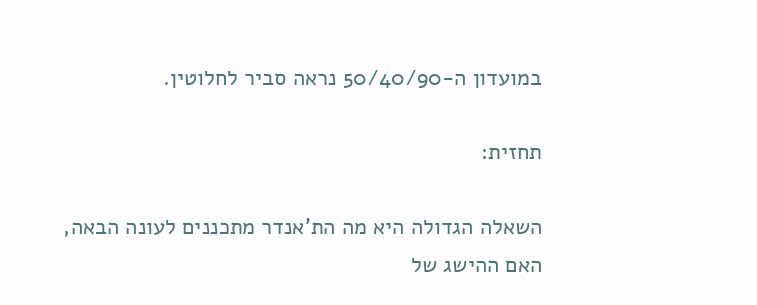במועדון ה-50/40/90 נראה סביר לחלוטין.

תחזית:

השאלה הגדולה היא מה הת'אנדר מתכננים לעונה הבאה, האם ההישג של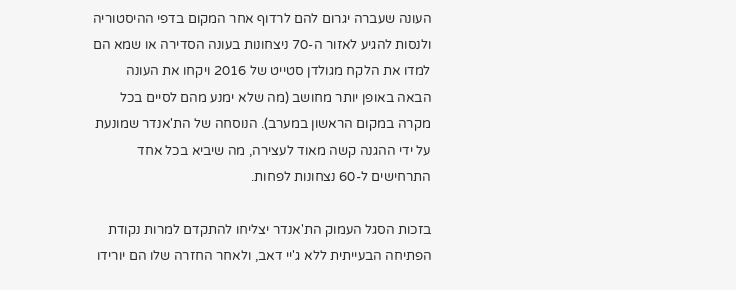העונה שעברה יגרום להם לרדוף אחר המקום בדפי ההיסטוריה ולנסות להגיע לאזור ה-70 ניצחונות בעונה הסדירה או שמא הם למדו את הלקח מגולדן סטייט של 2016 ויקחו את העונה הבאה באופן יותר מחושב (מה שלא ימנע מהם לסיים בכל מקרה במקום הראשון במערב). הנוסחה של הת'אנדר שמונעת על ידי ההגנה קשה מאוד לעצירה, מה שיביא בכל אחד התרחישים ל-60 נצחונות לפחות.

בזכות הסגל העמוק הת'אנדר יצליחו להתקדם למרות נקודת הפתיחה הבעייתית ללא ג'יי דאב, ולאחר החזרה שלו הם יורידו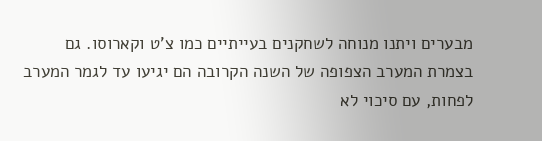מבערים ויתנו מנוחה לשחקנים בעייתיים כמו צ'ט וקארוסו. גם בצמרת המערב הצפופה של השנה הקרובה הם יגיעו עד לגמר המערב לפחות, עם סיכוי לא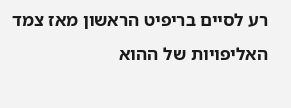רע לסיים בריפיט הראשון מאז צמד האליפויות של ההוא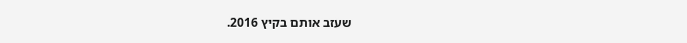שעזב אותם בקיץ 2016.